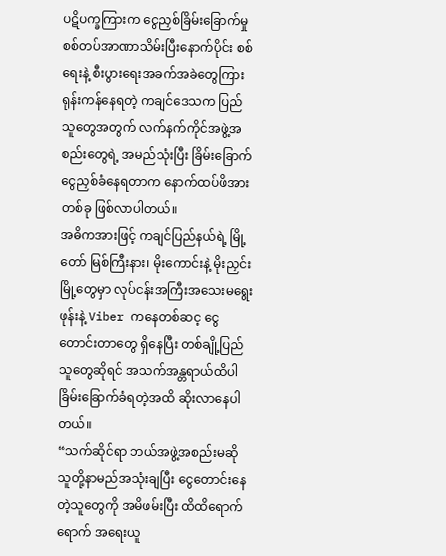ပဋိပက္ခကြားက ငွေညှစ်ခြိမ်းခြောက်မှု
စစ်တပ်အာဏာသိမ်းပြီးနောက်ပိုင်း စစ်ရေးနဲ့ စီးပွားရေးအခက်အခဲတွေကြား ရုန်းကန်နေရတဲ့ ကချင်ဒေသက ပြည်သူတွေအတွက် လက်နက်ကိုင်အဖွဲ့အစည်းတွေရဲ့ အမည်သုံးပြီး ခြိမ်းခြောက်ငွေညှစ်ခံနေရတာက နောက်ထပ်ဖိအားတစ်ခု ဖြစ်လာပါတယ်။
အဓိကအားဖြင့် ကချင်ပြည်နယ်ရဲ့ မြို့တော် မြစ်ကြီးနား၊ မိုးကောင်းနဲ့ မိုးညှင်းမြို့တွေမှာ လုပ်ငန်းအကြီးအသေးမရွေး ဖုန်းနဲ့ Viber ကနေတစ်ဆင့ ငွေတောင်းတာတွေ ရှိနေပြီး တစ်ချို့ပြည်သူတွေဆိုရင် အသက်အန္တရာယ်ထိပါ ခြိမ်းခြောက်ခံရတဲ့အထိ ဆိုးလာနေပါတယ်။
“သက်ဆိုင်ရာ ဘယ်အဖွဲ့အစည်းမဆို သူတို့နာမည်အသုံးချပြီး ငွေတောင်းနေတဲ့သူတွေကို အမိဖမ်းပြီး ထိထိရောက်ရောက် အရေးယူ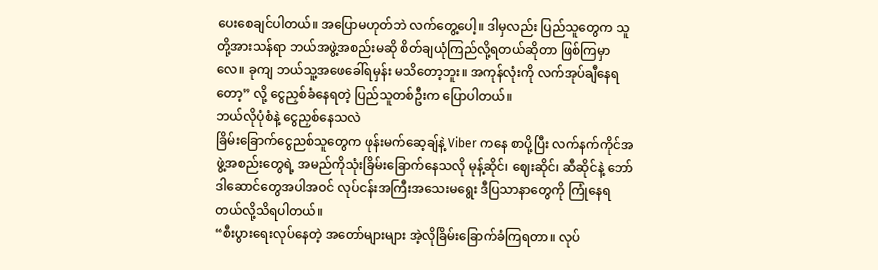ပေးစေချင်ပါတယ်။ အပြောမဟုတ်ဘဲ လက်တွေ့ပေါ့။ ဒါမှလည်း ပြည်သူတွေက သူတို့အားသန်ရာ ဘယ်အဖွဲ့အစည်းမဆို စိတ်ချယုံကြည်လို့ရတယ်ဆိုတာ ဖြစ်ကြမှာလေ။ ခုကျ ဘယ်သူ့အဖေခေါ်ရမှန်း မသိတော့ဘူး။ အကုန်လုံးကို လက်အုပ်ချီနေရတော့” လို့ ငွေညှစ်ခံနေရတဲ့ ပြည်သူတစ်ဦးက ပြောပါတယ်။
ဘယ်လိုပုံစံနဲ့ ငွေညှစ်နေသလဲ
ခြိမ်းခြောက်ငွေညစ်သူတွေက ဖုန်းမက်ဆေ့ချ်နဲ့ Viber ကနေ စာပို့ပြီး လက်နက်ကိုင်အဖွဲ့အစည်းတွေရဲ့ အမည်ကိုသုံးခြိမ်းခြောက်နေသလို မုန့်ဆိုင်၊ ဈေးဆိုင်၊ ဆီဆိုင်နဲ့ ဘော်ဒါဆောင်တွေအပါအဝင် လုပ်ငန်းအကြီးအသေးမရွေး ဒီပြသာနာတွေကို ကြုံနေရတယ်လို့သိရပါတယ်။
“စီးပွားရေးလုပ်နေတဲ့ အတော်များများ အဲ့လိုခြိမ်းခြောက်ခံကြရတာ။ လုပ်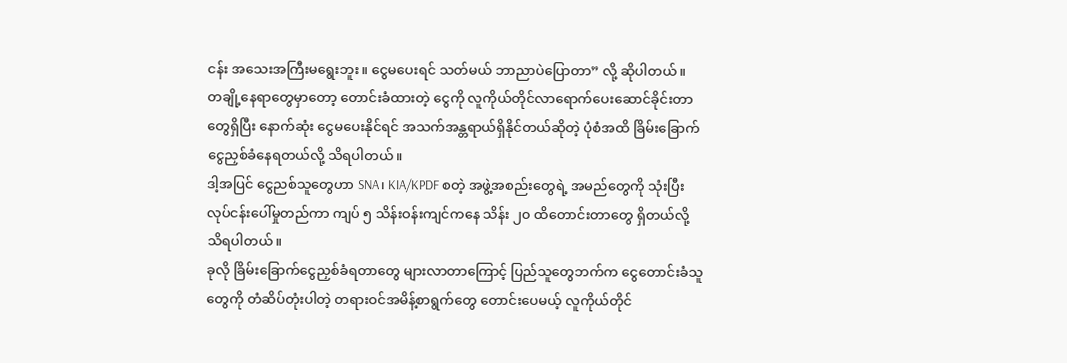ငန်း အသေးအကြီးမရွေးဘူး။ ငွေမပေးရင် သတ်မယ် ဘာညာပဲပြောတာ” လို့ ဆိုပါတယ်။
တချို့နေရာတွေမှာတော့ တောင်းခံထားတဲ့ ငွေကို လူကိုယ်တိုင်လာရောက်ပေးဆောင်ခိုင်းတာတွေရှိပြီး နောက်ဆုံး ငွေမပေးနိုင်ရင် အသက်အန္တရာယ်ရှိနိုင်တယ်ဆိုတဲ့ ပုံစံအထိ ခြိမ်းခြောက်ငွေညှစ်ခံနေရတယ်လို့ သိရပါတယ်။
ဒါ့အပြင် ငွေညစ်သူတွေဟာ SNA၊ KIA/KPDF စတဲ့ အဖွဲ့အစည်းတွေရဲ့ အမည်တွေကို သုံးပြီး လုပ်ငန်းပေါ်မှုတည်ကာ ကျပ် ၅ သိန်းဝန်းကျင်ကနေ သိန်း ၂၀ ထိတောင်းတာတွေ ရှိတယ်လို့ သိရပါတယ်။
ခုလို ခြိမ်းခြောက်ငွေညှစ်ခံရတာတွေ များလာတာကြောင့် ပြည်သူတွေဘက်က ငွေတောင်းခံသူတွေကို တံဆိပ်တုံးပါတဲ့ တရားဝင်အမိန့်စာရွက်တွေ တောင်းပေမယ့် လူကိုယ်တိုင်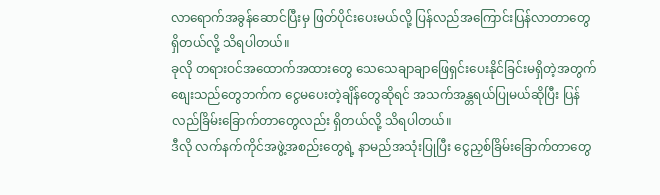လာရောက်အခွန်ဆောင်ပြီးမှ ဖြတ်ပိုင်းပေးမယ်လို့ ပြန်လည်အကြောင်းပြန်လာတာတွေ ရှိတယ်လို့ သိရပါတယ်။
ခုလို တရားဝင်အထောက်အထားတွေ သေသေချာချာဖြေရှင်းပေးနိုင်ခြင်းမရှိတဲ့အတွက် စျေးသည်တွေဘက်က ငွေမပေးတဲ့ချိန်တွေဆိုရင် အသက်အန္တရယ်ပြုမယ်ဆိုပြီး ပြန်လည်ခြိမ်းခြောက်တာတွေလည်း ရှိတယ်လို့ သိရပါတယ်။
ဒီလို လက်နက်ကိုင်အဖွဲ့အစည်းတွေရဲ့ နာမည်အသုံးပြုပြီး ငွေညှစ်ခြိမ်းခြောက်တာတွေ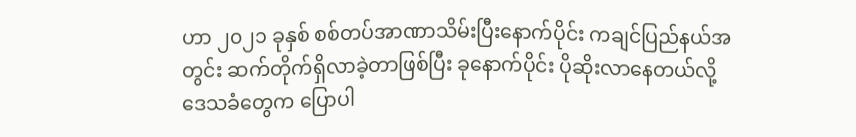ဟာ ၂၀၂၁ ခုနှစ် စစ်တပ်အာဏာသိမ်းပြီးနောက်ပိုင်း ကချင်ပြည်နယ်အတွင်း ဆက်တိုက်ရှိလာခဲ့တာဖြစ်ပြီး ခုနောက်ပိုင်း ပိုဆိုးလာနေတယ်လို့ ဒေသခံတွေက ပြောပါ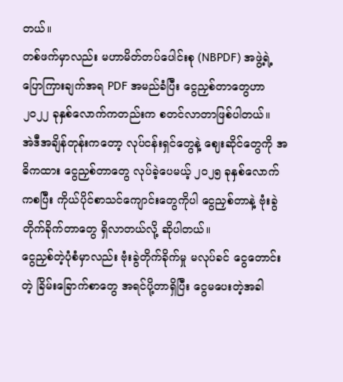တယ်။
တစ်ဖက်မှာလည်း မဟာမိတ်တပ်ပေါင်းစု (NBPDF) အဖွဲ့ရဲ့ ပြောကြားချက်အရ PDF အမည်ခံပြီး ငွေညှစ်တာတွေဟာ ၂၀၂၂ ခုနှစ်လောက်ကတည်းက စတင်လာတာဖြစ်ပါတယ်။
အဲဒီအချိန်တုန်းကတော့ လုပ်ငန်းရှင်တွေနဲ့ ဈေးဆိုင်တွေကို အဓိကထား ငွေညှစ်တာတွေ လုပ်ခဲ့ပေမယ့် ၂၀၂၅ ခုနှစ်လောက်ကစပြီး ကိုယ်ပိုင်စာသင်ကျောင်းတွေကိုပါ ငွေညှစ်တာနဲ့ ဗုံးခွဲတိုက်ခိုက်တာတွေ ရှိလာတယ်လို့ ဆိုပါတယ်။
ငွေညှစ်တဲ့ပုံစံမှာလည်း ဗုံးခွဲတိုက်ခိုက်မှု မလုပ်ခင် ငွေတောင်းတဲ့ ခြိမ်းခြောက်စာတွေ အရင်ပို့တာရှိပြီး ငွေမပေးတဲ့အခါ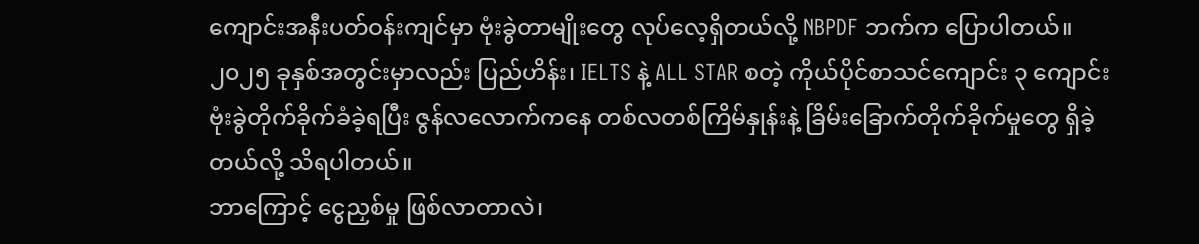ကျောင်းအနီးပတ်ဝန်းကျင်မှာ ဗုံးခွဲတာမျိုးတွေ လုပ်လေ့ရှိတယ်လို့ NBPDF ဘက်က ပြောပါတယ်။
၂၀၂၅ ခုနှစ်အတွင်းမှာလည်း ပြည်ဟိန်း၊ IELTS နဲ့ ALL STAR စတဲ့ ကိုယ်ပိုင်စာသင်ကျောင်း ၃ ကျောင်း ဗုံးခွဲတိုက်ခိုက်ခံခဲ့ရပြီး ဇွန်လလောက်ကနေ တစ်လတစ်ကြိမ်နှုန်းနဲ့ ခြိမ်းခြောက်တိုက်ခိုက်မှုတွေ ရှိခဲ့တယ်လို့ သိရပါတယ်။
ဘာကြောင့် ငွေညှစ်မှု ဖြစ်လာတာလဲ၊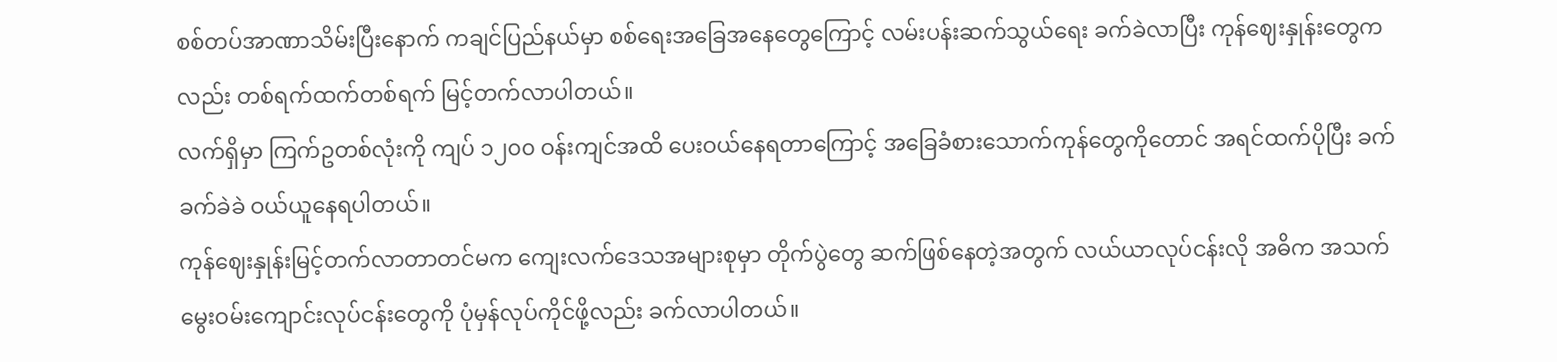စစ်တပ်အာဏာသိမ်းပြီးနောက် ကချင်ပြည်နယ်မှာ စစ်ရေးအခြေအနေတွေကြောင့် လမ်းပန်းဆက်သွယ်ရေး ခက်ခဲလာပြီး ကုန်ဈေးနှုန်းတွေကလည်း တစ်ရက်ထက်တစ်ရက် မြင့်တက်လာပါတယ်။
လက်ရှိမှာ ကြက်ဥတစ်လုံးကို ကျပ် ၁၂၀၀ ဝန်းကျင်အထိ ပေးဝယ်နေရတာကြောင့် အခြေခံစားသောက်ကုန်တွေကိုတောင် အရင်ထက်ပိုပြီး ခက်ခက်ခဲခဲ ဝယ်ယူနေရပါတယ်။
ကုန်ဈေးနှုန်းမြင့်တက်လာတာတင်မက ကျေးလက်ဒေသအများစုမှာ တိုက်ပွဲတွေ ဆက်ဖြစ်နေတဲ့အတွက် လယ်ယာလုပ်ငန်းလို အဓိက အသက်မွေးဝမ်းကျောင်းလုပ်ငန်းတွေကို ပုံမှန်လုပ်ကိုင်ဖို့လည်း ခက်လာပါတယ်။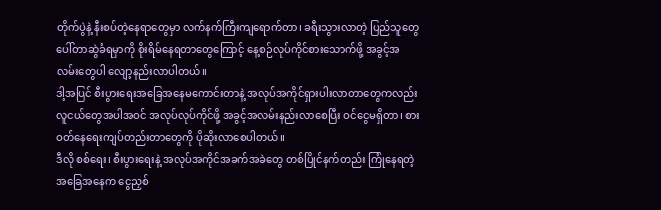တိုက်ပွဲနဲ့ နီးစပ်တဲ့နေရာတွေမှာ လက်နက်ကြီးကျရောက်တာ၊ ခရီးသွားလာတဲ့ ပြည်သူတွေ ပေါ်တာဆွဲခံရမှာကို စိုးရိမ်နေရတာတွေကြောင့် နေ့စဉ်လုပ်ကိုင်စားသောက်ဖို့ အခွင့်အလမ်းတွေပါ လျော့နည်းလာပါတယ်။
ဒါ့အပြင် စီးပွားရေးအခြေအနေမကောင်းတာနဲ့ အလုပ်အကိုင်ရှားပါးလာတာတွေကလည်း လူငယ်တွေအပါအဝင် အလုပ်လုပ်ကိုင်ဖို့ အခွင့်အလမ်းနည်းလာစေပြီး ဝင်ငွေမရှိတာ၊ စားဝတ်နေရေးကျပ်တည်းတာတွေကို ပိုဆိုးလာစေပါတယ်။
ဒီလို စစ်ရေး၊ စီးပွားရေးနဲ့ အလုပ်အကိုင်အခက်အခဲတွေ တစ်ပြိုင်နက်တည်း ကြုံနေရတဲ့အခြေအနေက ငွေညှစ်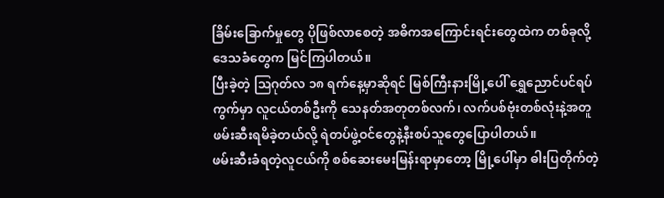ခြိမ်းခြောက်မှုတွေ ပိုဖြစ်လာစေတဲ့ အဓိကအကြောင်းရင်းတွေထဲက တစ်ခုလို့ ဒေသခံတွေက မြင်ကြပါတယ်။
ပြီးခဲ့တဲ့ ဩဂုတ်လ ၁၈ ရက်နေ့မှာဆိုရင် မြစ်ကြီးနားမြို့ပေါ် ရွှေညောင်ပင်ရပ်ကွက်မှာ လူငယ်တစ်ဦးကို သေနတ်အတုတစ်လက်၊ လက်ပစ်ဗုံးတစ်လုံးနဲ့အတူ ဖမ်းဆီးရမိခဲ့တယ်လို့ ရဲတပ်ဖွဲ့ဝင်တွေနဲ့နီးစပ်သူတွေပြောပါတယ်။
ဖမ်းဆီးခံရတဲ့လူငယ်ကို စစ်ဆေးမေးမြန်းရာမှာတော့ မြို့ပေါ်မှာ ဓါးပြတိုက်တဲ့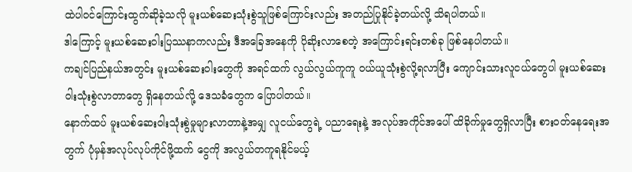ထဲပါဝင်ကြောင်းထွက်ဆိုခဲ့သလို မူးယစ်ဆေးသုံးစွဲသူဖြစ်ကြောင်းလည်း အတည်ပြုနိုင်ခဲ့တယ်လို့ သိရပါတယ်။
ဒါကြောင့် မူးယစ်ဆေးဝါးပြဿနာကလည်း ဒီအခြေအနေကို ပိုဆိုးလာစေတဲ့ အကြောင်းရင်းတစ်ခု ဖြစ်နေပါတယ်။
ကချင်ပြည်နယ်အတွင်း မူးယစ်ဆေးဝါးတွေကို အရင်ထက် လွယ်လွယ်ကူကူ ဝယ်ယူသုံးစွဲလို့ရလာပြီး ကျောင်းသားလူငယ်တွေပါ မူးယစ်ဆေးဝါးသုံးစွဲလာတာတွေ ရှိနေတယ်လို့ ဒေသခံတွေက ပြောပါတယ်။
နောက်ထပ် မူးယစ်ဆေးဝါးသုံးစွဲမှုများလာတာနဲ့အမျှ လူငယ်တွေရဲ့ ပညာရေးနဲ့ အလုပ်အကိုင်အပေါ် ထိခိုက်မှုတွေရှိလာပြီး စားဝတ်နေရေးအတွက် ပုံမှန်အလုပ်လုပ်ကိုင်ဖို့ထက် ငွေကို အလွယ်တကူရနိုင်မယ့်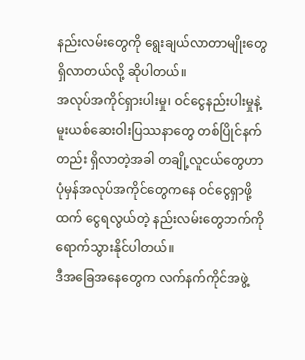နည်းလမ်းတွေကို ရွေးချယ်လာတာမျိုးတွေ ရှိလာတယ်လို့ ဆိုပါတယ်။
အလုပ်အကိုင်ရှားပါးမှု၊ ဝင်ငွေနည်းပါးမှုနဲ့ မူးယစ်ဆေးဝါးပြဿနာတွေ တစ်ပြိုင်နက်တည်း ရှိလာတဲ့အခါ တချို့လူငယ်တွေဟာ ပုံမှန်အလုပ်အကိုင်တွေကနေ ဝင်ငွေရှာဖို့ထက် ငွေရလွယ်တဲ့ နည်းလမ်းတွေဘက်ကို ရောက်သွားနိုင်ပါတယ်။
ဒီအခြေအနေတွေက လက်နက်ကိုင်အဖွဲ့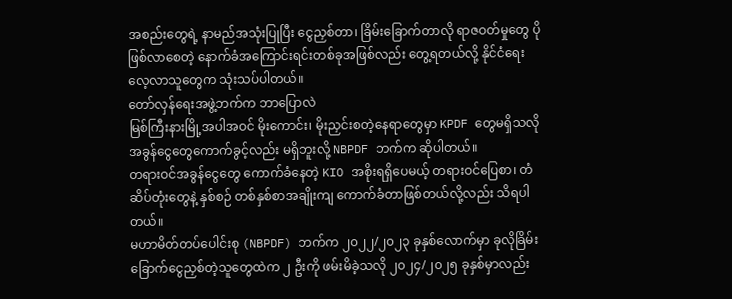အစည်းတွေရဲ့ နာမည်အသုံးပြုပြီး ငွေညှစ်တာ၊ ခြိမ်းခြောက်တာလို ရာဇဝတ်မှုတွေ ပိုဖြစ်လာစေတဲ့ နောက်ခံအကြောင်းရင်းတစ်ခုအဖြစ်လည်း တွေ့ရတယ်လို့ နိုင်ငံရေး လေ့လာသူတွေက သုံးသပ်ပါတယ်။
တော်လှန်ရေးအဖွဲ့ဘက်က ဘာပြောလဲ
မြစ်ကြီးနားမြို့အပါအဝင် မိုးကောင်း၊ မိုးညှင်းစတဲ့နေရာတွေမှာ KPDF တွေမရှိသလို အခွန်ငွေတွေကောက်ခွင့်လည်း မရှိဘူးလို့ NBPDF ဘက်က ဆိုပါတယ်။
တရားဝင်အခွန်ငွေတွေ ကောက်ခံနေတဲ့ KIO အစိုးရရှိပေမယ့် တရားဝင်ပြေစာ၊ တံဆိပ်တုံးတွေနဲ့ နှစ်စဉ် တစ်နှစ်စာအချိုးကျ ကောက်ခံတာဖြစ်တယ်လို့လည်း သိရပါတယ်။
မဟာမိတ်တပ်ပေါင်းစု (NBPDF) ဘက်က ၂၀၂၂/၂၀၂၃ ခုနှစ်လောက်မှာ ခုလိုခြိမ်းခြောက်ငွေညှစ်တဲ့သူတွေထဲက ၂ ဦးကို ဖမ်းမိခဲ့သလို ၂၀၂၄/၂၀၂၅ ခုနှစ်မှာလည်း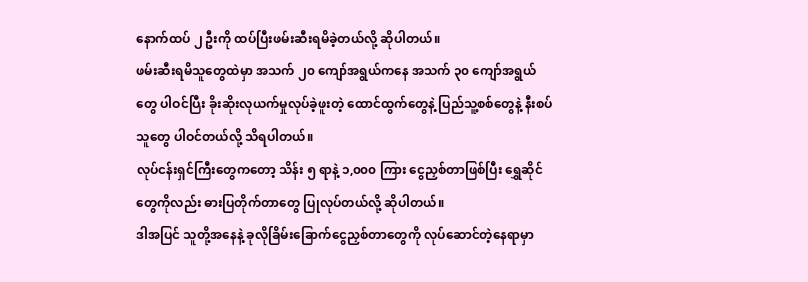နောက်ထပ် ၂ ဦးကို ထပ်ပြီးဖမ်းဆီးရမိခဲ့တယ်လို့ ဆိုပါတယ်။
ဖမ်းဆီးရမိသူတွေထဲမှာ အသက် ၂၀ ကျော်အရွယ်ကနေ အသက် ၃၀ ကျော်အရွယ်တွေ ပါဝင်ပြီး ခိုးဆိုးလုယက်မှုလုပ်ခဲ့ဖူးတဲ့ ထောင်ထွက်တွေနဲ့ ပြည်သူ့စစ်တွေနဲ့ နီးစပ်သူတွေ ပါဝင်တယ်လို့ သိရပါတယ်။
လုပ်ငန်းရှင်ကြီးတွေကတော့ သိန်း ၅ ရာနဲ့ ၁,၀၀၀ ကြား ငွေညှစ်တာဖြစ်ပြီး ရွှေဆိုင်တွေကိုလည်း ဓားပြတိုက်တာတွေ ပြုလုပ်တယ်လို့ ဆိုပါတယ်။
ဒါအပြင် သူတို့အနေနဲ့ ခုလိုခြိမ်းခြောက်ငွေညှစ်တာတွေကို လုပ်ဆောင်တဲ့နေရာမှာ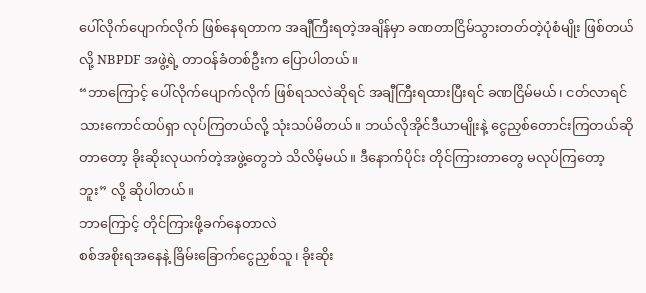ပေါ်လိုက်ပျောက်လိုက် ဖြစ်နေရတာက အချီကြီးရတဲ့အချိန်မှာ ခဏတာငြိမ်သွားတတ်တဲ့ပုံစံမျိုး ဖြစ်တယ်လို့ NBPDF အဖွဲ့ရဲ့ တာဝန်ခံတစ်ဦးက ပြောပါတယ်။
“ဘာကြောင့် ပေါ်လိုက်ပျောက်လိုက် ဖြစ်ရသလဲဆိုရင် အချီကြီးရထားပြီးရင် ခဏငြိမ်မယ်၊ ငတ်လာရင် သားကောင်ထပ်ရှာ လုပ်ကြတယ်လို့ သုံးသပ်မိတယ်။ ဘယ်လိုအိုင်ဒီယာမျိုးနဲ့ ငွေညှစ်တောင်းကြတယ်ဆိုတာတော့ ခိုးဆိုးလုယက်တဲ့အဖွဲ့တွေဘဲ သိလိမ့်မယ်။ ဒီနောက်ပိုင်း တိုင်ကြားတာတွေ မလုပ်ကြတော့ဘူး” လို့ ဆိုပါတယ်။
ဘာကြောင့် တိုင်ကြားဖို့ခက်နေတာလဲ
စစ်အစိုးရအနေနဲ့ ခြိမ်းခြောက်ငွေညှစ်သူ၊ ခိုးဆိုး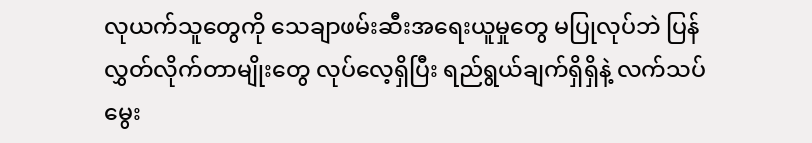လုယက်သူတွေကို သေချာဖမ်းဆီးအရေးယူမှုတွေ မပြုလုပ်ဘဲ ပြန်လွှတ်လိုက်တာမျိုးတွေ လုပ်လေ့ရှိပြီး ရည်ရွယ်ချက်ရှိရှိနဲ့ လက်သပ်မွေး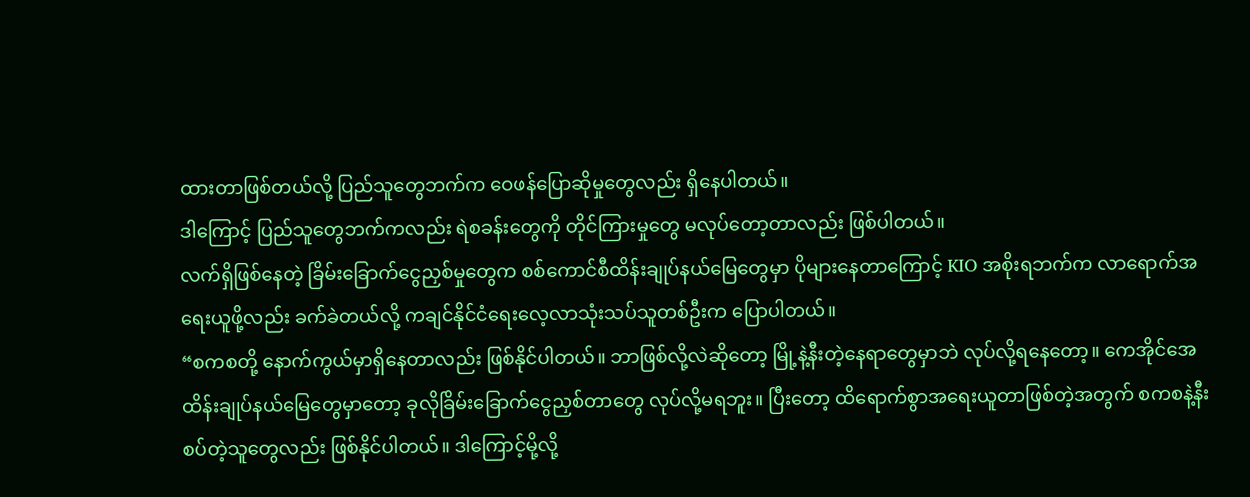ထားတာဖြစ်တယ်လို့ ပြည်သူတွေဘက်က ဝေဖန်ပြောဆိုမှုတွေလည်း ရှိနေပါတယ်။
ဒါကြောင့် ပြည်သူတွေဘက်ကလည်း ရဲစခန်းတွေကို တိုင်ကြားမှုတွေ မလုပ်တော့တာလည်း ဖြစ်ပါတယ်။
လက်ရှိဖြစ်နေတဲ့ ခြိမ်းခြောက်ငွေညှစ်မှုတွေက စစ်ကောင်စီထိန်းချုပ်နယ်မြေတွေမှာ ပိုများနေတာကြောင့် KIO အစိုးရဘက်က လာရောက်အရေးယူဖို့လည်း ခက်ခဲတယ်လို့ ကချင်နိုင်ငံရေးလေ့လာသုံးသပ်သူတစ်ဦးက ပြောပါတယ်။
“စကစတို့ နောက်ကွယ်မှာရှိနေတာလည်း ဖြစ်နိုင်ပါတယ်။ ဘာဖြစ်လို့လဲဆိုတော့ မြို့နဲ့နီးတဲ့နေရာတွေမှာဘဲ လုပ်လို့ရနေတော့။ ကေအိုင်အေထိန်းချုပ်နယ်မြေတွေမှာတော့ ခုလိုခြိမ်းခြောက်ငွေညှစ်တာတွေ လုပ်လို့မရဘူး။ ပြီးတော့ ထိရောက်စွာအရေးယူတာဖြစ်တဲ့အတွက် စကစနဲ့နီးစပ်တဲ့သူတွေလည်း ဖြစ်နိုင်ပါတယ်။ ဒါကြောင့်မို့လို့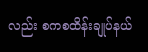လည်း စကစထိန်းချုပ်နယ်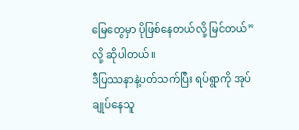မြေတွေမှာ ပိုဖြစ်နေတယ်လို့ မြင်တယ်” လို့ ဆိုပါတယ်။
ဒီပြဿနာနဲ့ပတ်သက်ပြီး ရပ်ရွာကို အုပ်ချုပ်နေသူ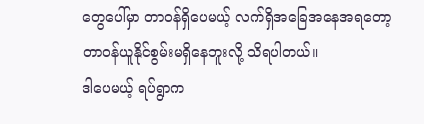တွေပေါ်မှာ တာဝန်ရှိပေမယ့် လက်ရှိအခြေအနေအရတော့ တာဝန်ယူနိုင်စွမ်းမရှိနေဘူးလို့ သိရပါတယ်။
ဒါပေမယ့် ရပ်ရွာက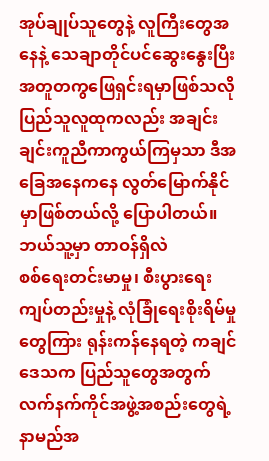အုပ်ချုပ်သူတွေနဲ့ လူကြီးတွေအနေနဲ့ သေချာတိုင်ပင်ဆွေးနွေးပြီး အတူတကွဖြေရှင်းရမှာဖြစ်သလို ပြည်သူလူထုကလည်း အချင်းချင်းကူညီကာကွယ်ကြမှသာ ဒီအခြေအနေကနေ လွတ်မြောက်နိုင်မှာဖြစ်တယ်လို့ ပြောပါတယ်။
ဘယ်သူ့မှာ တာဝန်ရှိလဲ
စစ်ရေးတင်းမာမှု၊ စီးပွားရေးကျပ်တည်းမှုနဲ့ လုံခြုံရေးစိုးရိမ်မှုတွေကြား ရုန်းကန်နေရတဲ့ ကချင်ဒေသက ပြည်သူတွေအတွက် လက်နက်ကိုင်အဖွဲ့အစည်းတွေရဲ့ နာမည်အ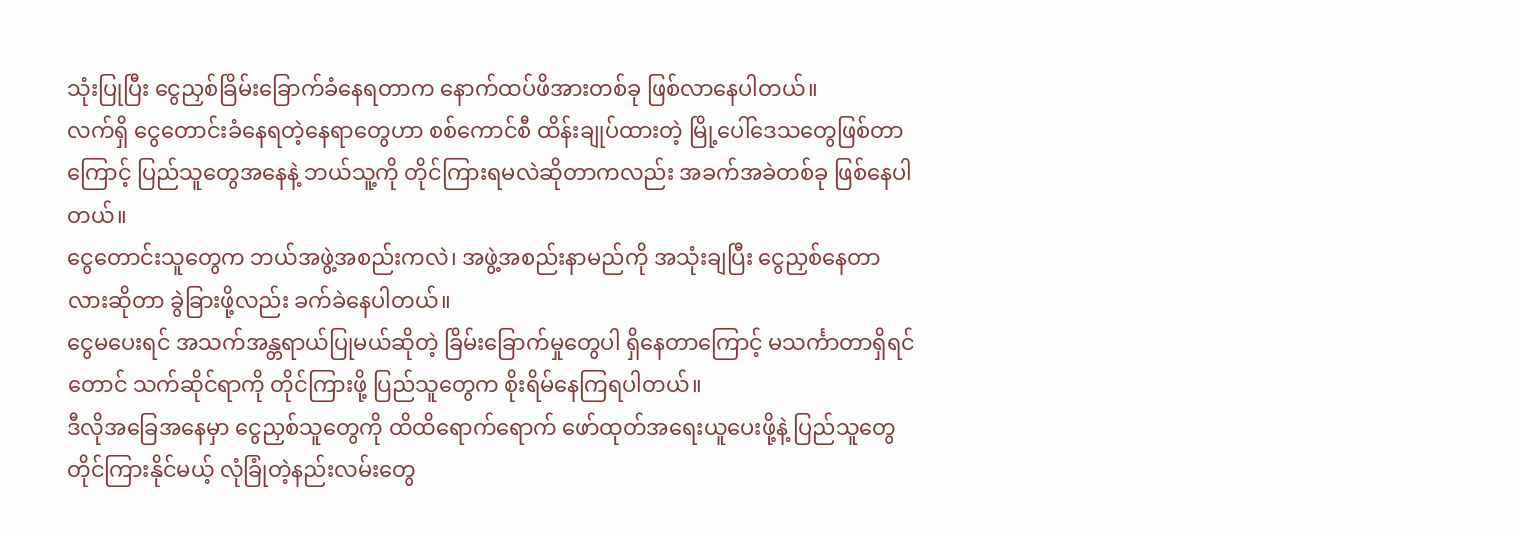သုံးပြုပြီး ငွေညှစ်ခြိမ်းခြောက်ခံနေရတာက နောက်ထပ်ဖိအားတစ်ခု ဖြစ်လာနေပါတယ်။
လက်ရှိ ငွေတောင်းခံနေရတဲ့နေရာတွေဟာ စစ်ကောင်စီ ထိန်းချုပ်ထားတဲ့ မြို့ပေါ်ဒေသတွေဖြစ်တာကြောင့် ပြည်သူတွေအနေနဲ့ ဘယ်သူ့ကို တိုင်ကြားရမလဲဆိုတာကလည်း အခက်အခဲတစ်ခု ဖြစ်နေပါတယ်။
ငွေတောင်းသူတွေက ဘယ်အဖွဲ့အစည်းကလဲ၊ အဖွဲ့အစည်းနာမည်ကို အသုံးချပြီး ငွေညှစ်နေတာလားဆိုတာ ခွဲခြားဖို့လည်း ခက်ခဲနေပါတယ်။
ငွေမပေးရင် အသက်အန္တရာယ်ပြုမယ်ဆိုတဲ့ ခြိမ်းခြောက်မှုတွေပါ ရှိနေတာကြောင့် မသင်္ကာတာရှိရင်တောင် သက်ဆိုင်ရာကို တိုင်ကြားဖို့ ပြည်သူတွေက စိုးရိမ်နေကြရပါတယ်။
ဒီလိုအခြေအနေမှာ ငွေညှစ်သူတွေကို ထိထိရောက်ရောက် ဖော်ထုတ်အရေးယူပေးဖို့နဲ့ ပြည်သူတွေ တိုင်ကြားနိုင်မယ့် လုံခြုံတဲ့နည်းလမ်းတွေ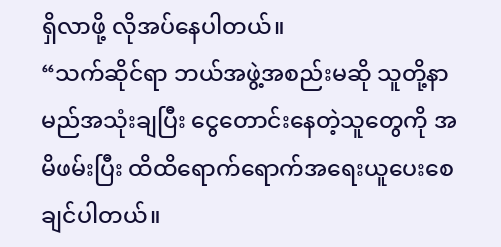ရှိလာဖို့ လိုအပ်နေပါတယ်။
“သက်ဆိုင်ရာ ဘယ်အဖွဲ့အစည်းမဆို သူတို့နာမည်အသုံးချပြီး ငွေတောင်းနေတဲ့သူတွေကို အမိဖမ်းပြီး ထိထိရောက်ရောက်အရေးယူပေးစေချင်ပါတယ်။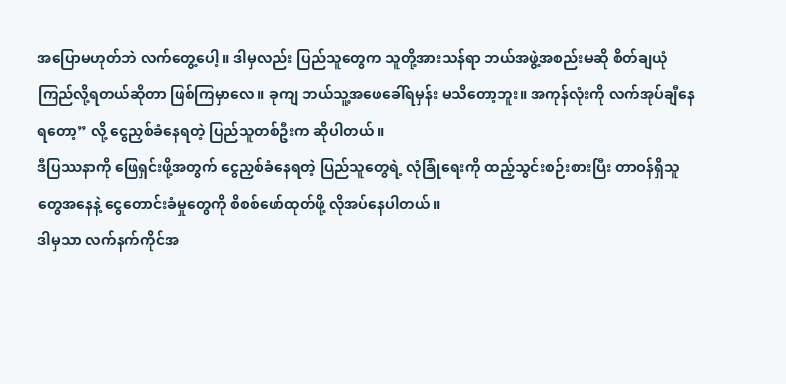အပြောမဟုတ်ဘဲ လက်တွေ့ပေါ့။ ဒါမှလည်း ပြည်သူတွေက သူတို့အားသန်ရာ ဘယ်အဖွဲ့အစည်းမဆို စိတ်ချယုံကြည်လို့ရတယ်ဆိုတာ ဖြစ်ကြမှာလေ။ ခုကျ ဘယ်သူ့အဖေခေါ်ရမှန်း မသိတော့ဘူး။ အကုန်လုံးကို လက်အုပ်ချီနေရတော့” လို့ ငွေညှစ်ခံနေရတဲ့ ပြည်သူတစ်ဦးက ဆိုပါတယ်။
ဒီပြဿနာကို ဖြေရှင်းဖို့အတွက် ငွေညှစ်ခံနေရတဲ့ ပြည်သူတွေရဲ့ လုံခြုံရေးကို ထည့်သွင်းစဉ်းစားပြီး တာဝန်ရှိသူတွေအနေနဲ့ ငွေတောင်းခံမှုတွေကို စိစစ်ဖော်ထုတ်ဖို့ လိုအပ်နေပါတယ်။
ဒါမှသာ လက်နက်ကိုင်အ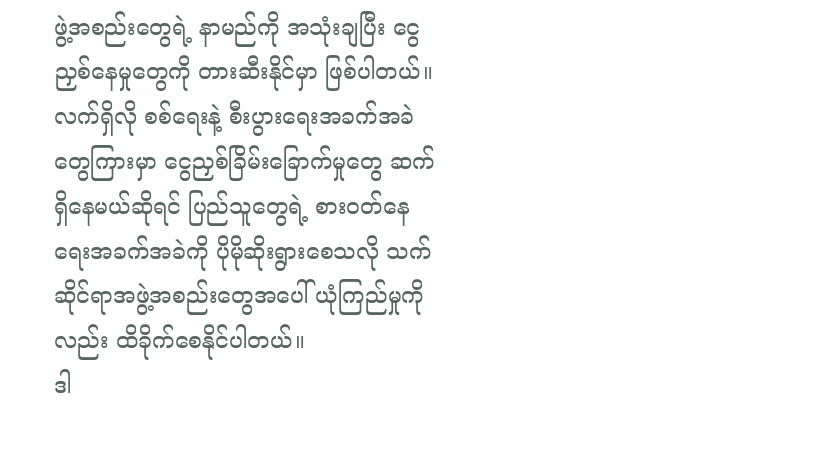ဖွဲ့အစည်းတွေရဲ့ နာမည်ကို အသုံးချပြီး ငွေညှစ်နေမှုတွေကို တားဆီးနိုင်မှာ ဖြစ်ပါတယ်။
လက်ရှိလို စစ်ရေးနဲ့ စီးပွားရေးအခက်အခဲတွေကြားမှာ ငွေညှစ်ခြိမ်းခြောက်မှုတွေ ဆက်ရှိနေမယ်ဆိုရင် ပြည်သူတွေရဲ့ စားဝတ်နေရေးအခက်အခဲကို ပိုမိုဆိုးရွားစေသလို သက်ဆိုင်ရာအဖွဲ့အစည်းတွေအပေါ် ယုံကြည်မှုကိုလည်း ထိခိုက်စေနိုင်ပါတယ်။
ဒါ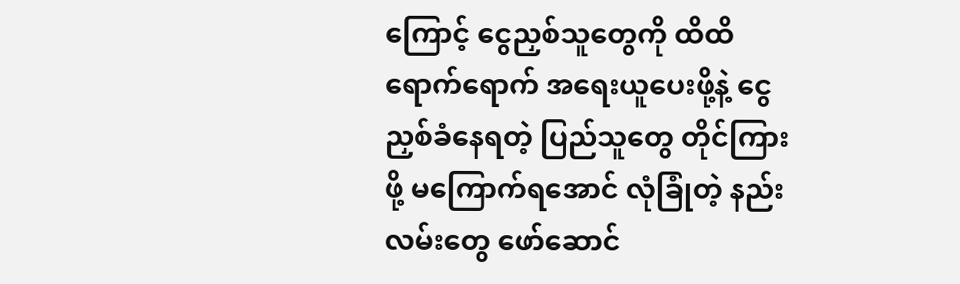ကြောင့် ငွေညှစ်သူတွေကို ထိထိရောက်ရောက် အရေးယူပေးဖို့နဲ့ ငွေညှစ်ခံနေရတဲ့ ပြည်သူတွေ တိုင်ကြားဖို့ မကြောက်ရအောင် လုံခြုံတဲ့ နည်းလမ်းတွေ ဖော်ဆောင်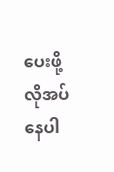ပေးဖို့ လိုအပ်နေပါ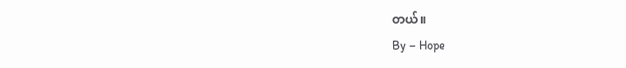တယ်။
By – Hope